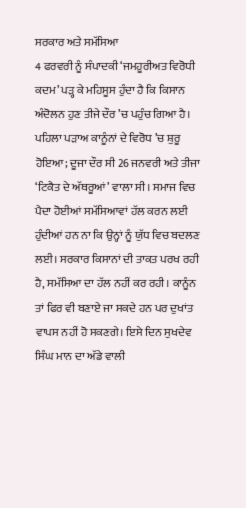ਸਰਕਾਰ ਅਤੇ ਸਮੱਸਿਆ
4 ਫਰਵਰੀ ਨੂੰ ਸੰਪਾਦਕੀ ‘ਜਮਹੂਰੀਅਤ ਵਿਰੋਧੀ ਕਦਮ’ ਪੜ੍ਹ ਕੇ ਮਹਿਸੂਸ ਹੁੰਦਾ ਹੈ ਕਿ ਕਿਸਾਨ ਅੰਦੋਲਨ ਹੁਣ ਤੀਜੇ ਦੌਰ ’ਚ ਪਹੁੰਚ ਗਿਆ ਹੈ। ਪਹਿਲਾ ਪੜਾਅ ਕਾਨੂੰਨਾਂ ਦੇ ਵਿਰੋਧ ’ਚ ਸ਼ੁਰੂ ਹੋਇਆ; ਦੂਜਾ ਦੌਰ ਸੀ 26 ਜਨਵਰੀ ਅਤੇ ਤੀਜਾ ‘ਟਿਕੈਤ ਦੇ ਅੱਥਰੂਆਂ’ ਵਾਲਾ ਸੀ। ਸਮਾਜ ਵਿਚ ਪੈਦਾ ਹੋਈਆਂ ਸਮੱਸਿਆਵਾਂ ਹੱਲ ਕਰਨ ਲਈ ਹੁੰਦੀਆਂ ਹਨ ਨਾ ਕਿ ਉਨ੍ਹਾਂ ਨੂੰ ਯੁੱਧ ਵਿਚ ਬਦਲਣ ਲਈ। ਸਰਕਾਰ ਕਿਸਾਨਾਂ ਦੀ ਤਾਕਤ ਪਰਖ ਰਹੀ ਹੈ, ਸਮੱਸਿਆ ਦਾ ਹੱਲ ਨਹੀਂ ਕਰ ਰਹੀ। ਕਾਨੂੰਨ ਤਾਂ ਫਿਰ ਵੀ ਬਣਾਏ ਜਾ ਸਕਦੇ ਹਨ ਪਰ ਦੁਖਾਂਤ ਵਾਪਸ ਨਹੀਂ ਹੋ ਸਕਣਗੇ। ਇਸੇ ਦਿਨ ਸੁਖਦੇਵ ਸਿੰਘ ਮਾਨ ਦਾ ਅੱਡੇ ਵਾਲੀ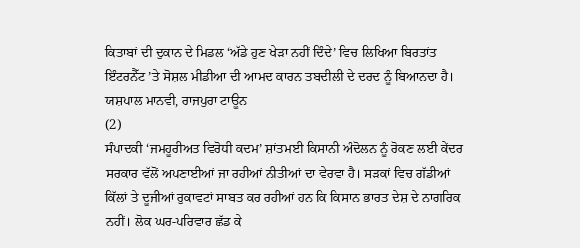ਕਿਤਾਬਾਂ ਦੀ ਦੁਕਾਨ ਦੇ ਮਿਡਲ ‘ਅੱਡੇ ਹੁਣ ਖੇੜਾ ਨਹੀਂ ਦਿੰਦੇ’ ਵਿਚ ਲਿਖਿਆ ਬਿਰਤਾਂਤ ਇੰਟਰਨੈੱਟ ’ਤੇ ਸੋਸ਼ਲ ਮੀਡੀਆ ਦੀ ਆਮਦ ਕਾਰਨ ਤਬਦੀਲੀ ਦੇ ਦਰਦ ਨੂੰ ਬਿਆਨਦਾ ਹੈ।
ਯਸ਼ਪਾਲ ਮਾਨਵੀ, ਰਾਜਪੁਰਾ ਟਾਊਨ
(2)
ਸੰਪਾਦਕੀ ‘ਜਮਹੂਰੀਅਤ ਵਿਰੋਧੀ ਕਦਮ’ ਸ਼ਾਂਤਮਈ ਕਿਸਾਨੀ ਅੰਦੋਲਨ ਨੂੰ ਰੋਕਣ ਲਈ ਕੇਂਦਰ ਸਰਕਾਰ ਵੱਲੋਂ ਅਪਣਾਈਆਂ ਜਾ ਰਹੀਆਂ ਨੀਤੀਆਂ ਦਾ ਵੇਰਵਾ ਹੈ। ਸੜਕਾਂ ਵਿਚ ਗੱਡੀਆਂ ਕਿੱਲਾਂ ਤੇ ਦੂਜੀਆਂ ਰੁਕਾਵਟਾਂ ਸਾਬਤ ਕਰ ਰਹੀਆਂ ਹਨ ਕਿ ਕਿਸਾਨ ਭਾਰਤ ਦੇਸ਼ ਦੇ ਨਾਗਰਿਕ ਨਹੀਂ। ਲੋਕ ਘਰ-ਪਰਿਵਾਰ ਛੱਡ ਕੇ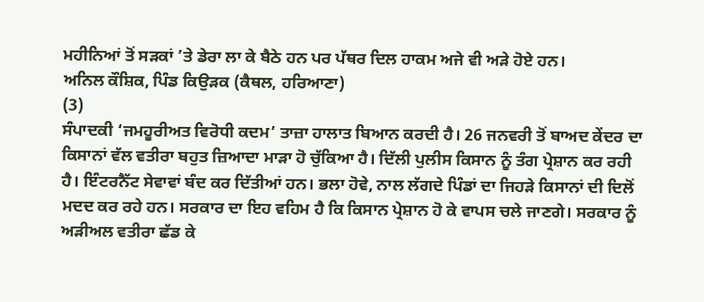ਮਹੀਨਿਆਂ ਤੋਂ ਸੜਕਾਂ ’ਤੇ ਡੇਰਾ ਲਾ ਕੇ ਬੈਠੇ ਹਨ ਪਰ ਪੱਥਰ ਦਿਲ ਹਾਕਮ ਅਜੇ ਵੀ ਅੜੇ ਹੋਏ ਹਨ।
ਅਨਿਲ ਕੌਸ਼ਿਕ, ਪਿੰਡ ਕਿਉੜਕ (ਕੈਥਲ, ਹਰਿਆਣਾ)
(3)
ਸੰਪਾਦਕੀ ‘ਜਮਹੂਰੀਅਤ ਵਿਰੋਧੀ ਕਦਮ’ ਤਾਜ਼ਾ ਹਾਲਾਤ ਬਿਆਨ ਕਰਦੀ ਹੈ। 26 ਜਨਵਰੀ ਤੋਂ ਬਾਅਦ ਕੇਂਦਰ ਦਾ ਕਿਸਾਨਾਂ ਵੱਲ ਵਤੀਰਾ ਬਹੁਤ ਜ਼ਿਆਦਾ ਮਾੜਾ ਹੋ ਚੁੱਕਿਆ ਹੈ। ਦਿੱਲੀ ਪੁਲੀਸ ਕਿਸਾਨ ਨੂੰ ਤੰਗ ਪ੍ਰੇਸ਼ਾਨ ਕਰ ਰਹੀ ਹੈ। ਇੰਟਰਨੈੱਟ ਸੇਵਾਵਾਂ ਬੰਦ ਕਰ ਦਿੱਤੀਆਂ ਹਨ। ਭਲਾ ਹੋਵੇ, ਨਾਲ ਲੱਗਦੇ ਪਿੰਡਾਂ ਦਾ ਜਿਹੜੇ ਕਿਸਾਨਾਂ ਦੀ ਦਿਲੋਂ ਮਦਦ ਕਰ ਰਹੇ ਹਨ। ਸਰਕਾਰ ਦਾ ਇਹ ਵਹਿਮ ਹੈ ਕਿ ਕਿਸਾਨ ਪ੍ਰੇਸ਼ਾਨ ਹੋ ਕੇ ਵਾਪਸ ਚਲੇ ਜਾਣਗੇ। ਸਰਕਾਰ ਨੂੰ ਅੜੀਅਲ ਵਤੀਰਾ ਛੱਡ ਕੇ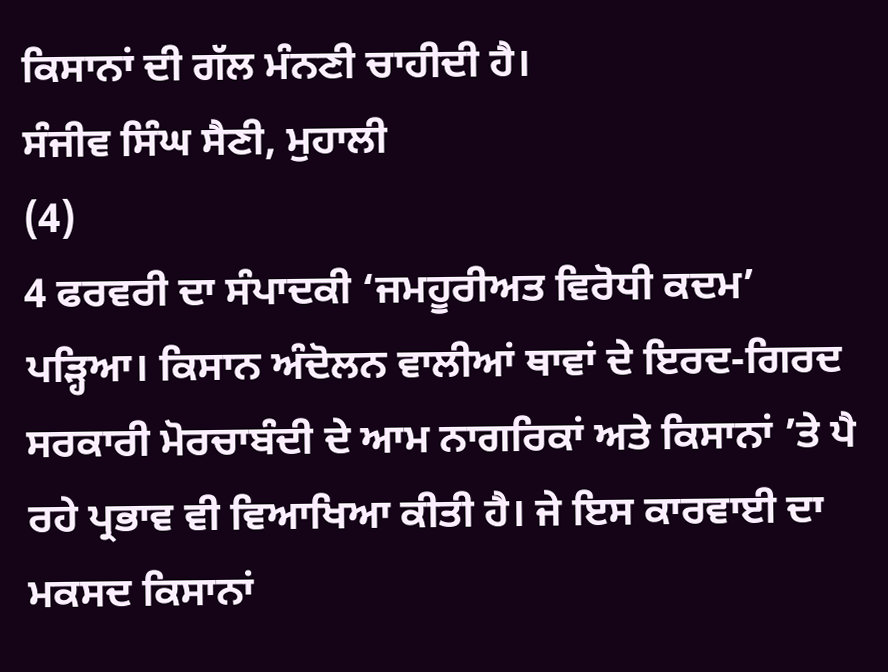ਕਿਸਾਨਾਂ ਦੀ ਗੱਲ ਮੰਨਣੀ ਚਾਹੀਦੀ ਹੈ।
ਸੰਜੀਵ ਸਿੰਘ ਸੈਣੀ, ਮੁਹਾਲੀ
(4)
4 ਫਰਵਰੀ ਦਾ ਸੰਪਾਦਕੀ ‘ਜਮਹੂਰੀਅਤ ਵਿਰੋਧੀ ਕਦਮ’ ਪੜ੍ਹਿਆ। ਕਿਸਾਨ ਅੰਦੋਲਨ ਵਾਲੀਆਂ ਥਾਵਾਂ ਦੇ ਇਰਦ-ਗਿਰਦ ਸਰਕਾਰੀ ਮੋਰਚਾਬੰਦੀ ਦੇ ਆਮ ਨਾਗਰਿਕਾਂ ਅਤੇ ਕਿਸਾਨਾਂ ’ਤੇ ਪੈ ਰਹੇ ਪ੍ਰਭਾਵ ਵੀ ਵਿਆਖਿਆ ਕੀਤੀ ਹੈ। ਜੇ ਇਸ ਕਾਰਵਾਈ ਦਾ ਮਕਸਦ ਕਿਸਾਨਾਂ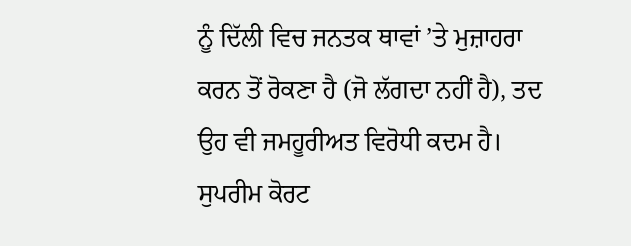ਨੂੰ ਦਿੱਲੀ ਵਿਚ ਜਨਤਕ ਥਾਵਾਂ ’ਤੇ ਮੁਜ਼ਾਹਰਾ ਕਰਨ ਤੋਂ ਰੋਕਣਾ ਹੈ (ਜੋ ਲੱਗਦਾ ਨਹੀਂ ਹੈ), ਤਦ ਉਹ ਵੀ ਜਮਹੂਰੀਅਤ ਵਿਰੋਧੀ ਕਦਮ ਹੈ। ਸੁਪਰੀਮ ਕੋਰਟ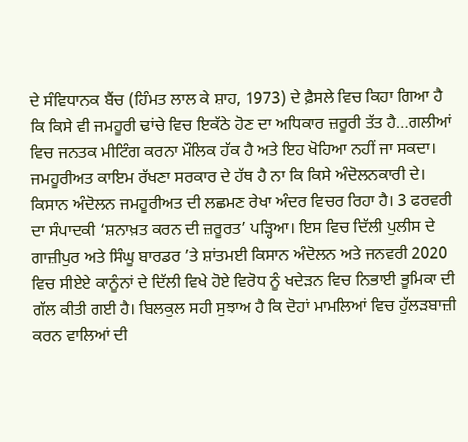ਦੇ ਸੰਵਿਧਾਨਕ ਬੈਂਚ (ਹਿੰਮਤ ਲਾਲ ਕੇ ਸ਼ਾਹ, 1973) ਦੇ ਫ਼ੈਸਲੇ ਵਿਚ ਕਿਹਾ ਗਿਆ ਹੈ ਕਿ ਕਿਸੇ ਵੀ ਜਮਹੂਰੀ ਢਾਂਚੇ ਵਿਚ ਇਕੱਠੇ ਹੋਣ ਦਾ ਅਧਿਕਾਰ ਜ਼ਰੂਰੀ ਤੱਤ ਹੈ…ਗਲੀਆਂ ਵਿਚ ਜਨਤਕ ਮੀਟਿੰਗ ਕਰਨਾ ਮੌਲਿਕ ਹੱਕ ਹੈ ਅਤੇ ਇਹ ਖੋਹਿਆ ਨਹੀਂ ਜਾ ਸਕਦਾ। ਜਮਹੂਰੀਅਤ ਕਾਇਮ ਰੱਖਣਾ ਸਰਕਾਰ ਦੇ ਹੱਥ ਹੈ ਨਾ ਕਿ ਕਿਸੇ ਅੰਦੋਲਨਕਾਰੀ ਦੇ। ਕਿਸਾਨ ਅੰਦੋਲਨ ਜਮਹੂਰੀਅਤ ਦੀ ਲਛਮਣ ਰੇਖਾ ਅੰਦਰ ਵਿਚਰ ਰਿਹਾ ਹੈ। 3 ਫਰਵਰੀ ਦਾ ਸੰਪਾਦਕੀ ‘ਸ਼ਨਾਖ਼ਤ ਕਰਨ ਦੀ ਜ਼ਰੂਰਤ’ ਪੜ੍ਹਿਆ। ਇਸ ਵਿਚ ਦਿੱਲੀ ਪੁਲੀਸ ਦੇ ਗਾਜ਼ੀਪੁਰ ਅਤੇ ਸਿੰਘੂ ਬਾਰਡਰ ’ਤੇ ਸ਼ਾਂਤਮਈ ਕਿਸਾਨ ਅੰਦੋਲਨ ਅਤੇ ਜਨਵਰੀ 2020 ਵਿਚ ਸੀਏਏ ਕਾਨੂੰਨਾਂ ਦੇ ਦਿੱਲੀ ਵਿਖੇ ਹੋਏ ਵਿਰੋਧ ਨੂੰ ਖਦੇੜਨ ਵਿਚ ਨਿਭਾਈ ਭੂਮਿਕਾ ਦੀ ਗੱਲ ਕੀਤੀ ਗਈ ਹੈ। ਬਿਲਕੁਲ ਸਹੀ ਸੁਝਾਅ ਹੈ ਕਿ ਦੋਹਾਂ ਮਾਮਲਿਆਂ ਵਿਚ ਹੁੱਲੜਬਾਜ਼ੀ ਕਰਨ ਵਾਲਿਆਂ ਦੀ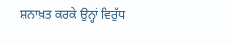ਸ਼ਨਾਖ਼ਤ ਕਰਕੇ ਉਨ੍ਹਾਂ ਵਿਰੁੱਧ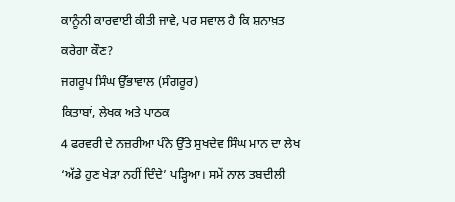ਕਾਨੂੰਨੀ ਕਾਰਵਾਈ ਕੀਤੀ ਜਾਵੇ, ਪਰ ਸਵਾਲ ਹੈ ਕਿ ਸ਼ਨਾਖ਼ਤ ਕਰੇਗਾ ਕੌਣ?
ਜਗਰੂਪ ਸਿੰਘ ਉੱਭਾਵਾਲ (ਸੰਗਰੂਰ)
ਕਿਤਾਬਾਂ, ਲੇਖਕ ਅਤੇ ਪਾਠਕ
4 ਫਰਵਰੀ ਦੇ ਨਜ਼ਰੀਆ ਪੰਨੇ ਉੱਤੇ ਸੁਖਦੇਵ ਸਿੰਘ ਮਾਨ ਦਾ ਲੇਖ ‘ਅੱਡੇ ਹੁਣ ਖੇੜਾ ਨਹੀਂ ਦਿੰਦੇ’ ਪੜ੍ਹਿਆ। ਸਮੇਂ ਨਾਲ ਤਬਦੀਲੀ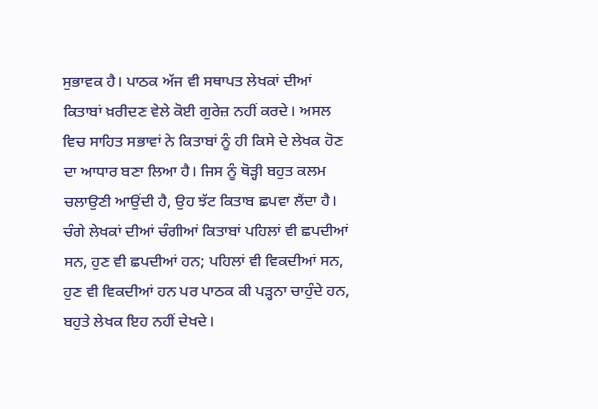ਸੁਭਾਵਕ ਹੈ। ਪਾਠਕ ਅੱਜ ਵੀ ਸਥਾਪਤ ਲੇਖਕਾਂ ਦੀਆਂ ਕਿਤਾਬਾਂ ਖ਼ਰੀਦਣ ਵੇਲੇ ਕੋਈ ਗੁਰੇਜ਼ ਨਹੀਂ ਕਰਦੇ। ਅਸਲ ਵਿਚ ਸਾਹਿਤ ਸਭਾਵਾਂ ਨੇ ਕਿਤਾਬਾਂ ਨੂੰ ਹੀ ਕਿਸੇ ਦੇ ਲੇਖਕ ਹੋਣ ਦਾ ਆਧਾਰ ਬਣਾ ਲਿਆ ਹੈ। ਜਿਸ ਨੂੰ ਥੋੜ੍ਹੀ ਬਹੁਤ ਕਲਮ ਚਲਾਉਣੀ ਆਉਂਦੀ ਹੈ, ਉਹ ਝੱਟ ਕਿਤਾਬ ਛਪਵਾ ਲੈਂਦਾ ਹੈ। ਚੰਗੇ ਲੇਖਕਾਂ ਦੀਆਂ ਚੰਗੀਆਂ ਕਿਤਾਬਾਂ ਪਹਿਲਾਂ ਵੀ ਛਪਦੀਆਂ ਸਨ, ਹੁਣ ਵੀ ਛਪਦੀਆਂ ਹਨ; ਪਹਿਲਾਂ ਵੀ ਵਿਕਦੀਆਂ ਸਨ, ਹੁਣ ਵੀ ਵਿਕਦੀਆਂ ਹਨ ਪਰ ਪਾਠਕ ਕੀ ਪੜ੍ਹਨਾ ਚਾਹੁੰਦੇ ਹਨ, ਬਹੁਤੇ ਲੇਖਕ ਇਹ ਨਹੀਂ ਦੇਖਦੇ।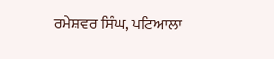ਰਮੇਸ਼ਵਰ ਸਿੰਘ, ਪਟਿਆਲਾ